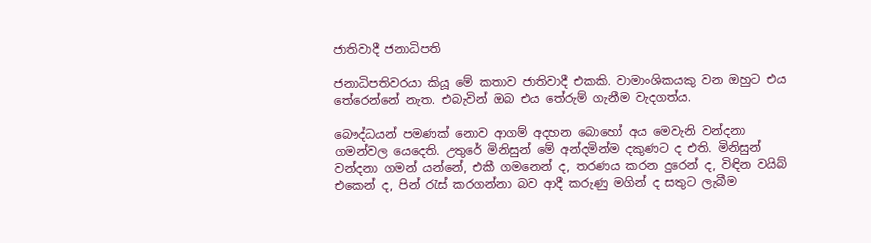ජාතිවාදී ජනාධිපති

ජනාධිපතිවරයා කියූ මේ කතාව ජාතිවාදී එකකි. වාමාංශිකයකු වන ඔහුට එය තේරෙන්නේ නැත. එබැවින් ඔබ එය තේරුම් ගැනීම වැදගත්ය.

බෞද්ධයන් පමණක් නොව ආගම් අදහන බොහෝ අය මෙවැනි වන්දනා ගමන්වල යෙදෙති. උතුරේ මිනිසුන් මේ අන්දමින්ම දකුණට ද එති. මිනිසුන් වන්දනා ගමන් යන්නේ, එකී ගමනෙන් ද, තරණය කරන දුරෙන් ද, විඳින වයිබ් එකෙන් ද, පින් රැස් කරගන්නා බව ආදී කරුණු මගින් ද සතුට ලැබීම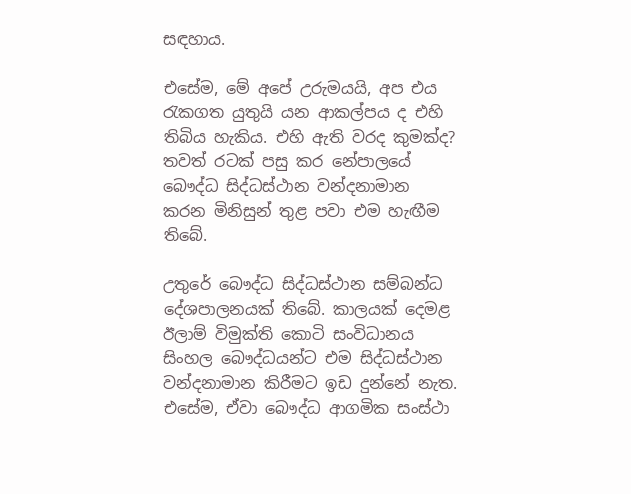සඳහාය.

එසේම, මේ අපේ උරුමයයි, අප එය රැකගත යුතුයි යන ආකල්පය ද එහි තිබිය හැකිය. එහි ඇති වරද කුමක්ද? තවත් රටක් පසු කර නේපාලයේ බෞද්ධ සිද්ධස්ථාන වන්දනාමාන කරන මිනිසුන් තුළ පවා එම හැඟීම තිබේ.

උතුරේ බෞද්ධ සිද්ධස්ථාන සම්බන්ධ දේශපාලනයක් තිබේ. කාලයක් දෙමළ ඊලාම් විමුක්ති කොටි සංවිධානය සිංහල බෞද්ධයන්ට එම සිද්ධස්ථාන වන්දනාමාන කිරීමට ඉඩ දුන්නේ නැත. එසේම, ඒවා බෞද්ධ ආගමික සංස්ථා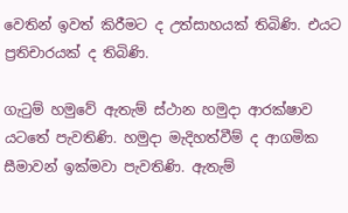වෙතින් ඉවත් කිරීමට ද උත්සාහයක් තිබිණි. එයට ප්‍රතිචාරයක් ද තිබිණි.

ගැටුම් හමුවේ ඇතැම් ස්ථාන හමුදා ආරක්ෂාව යටතේ පැවතිණි. හමුදා මැදිහත්වීම් ද ආගමික සීමාවන් ඉක්මවා පැවතිණි. ඇතැම්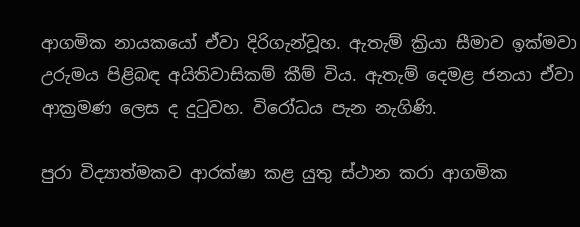ආගමික නායකයෝ ඒවා දිරිගැන්වූහ. ඇතැම් ක්‍රියා සීමාව ඉක්මවා උරුමය පිළිබඳ අයිතිවාසිකම් කීම් විය. ඇතැම් දෙමළ ජනයා ඒවා ආක්‍රමණ ලෙස ද දුටුවහ. විරෝධය පැන නැගිණි.

පුරා විද්‍යාත්මකව ආරක්ෂා කළ යුතු ස්ථාන කරා ආගමික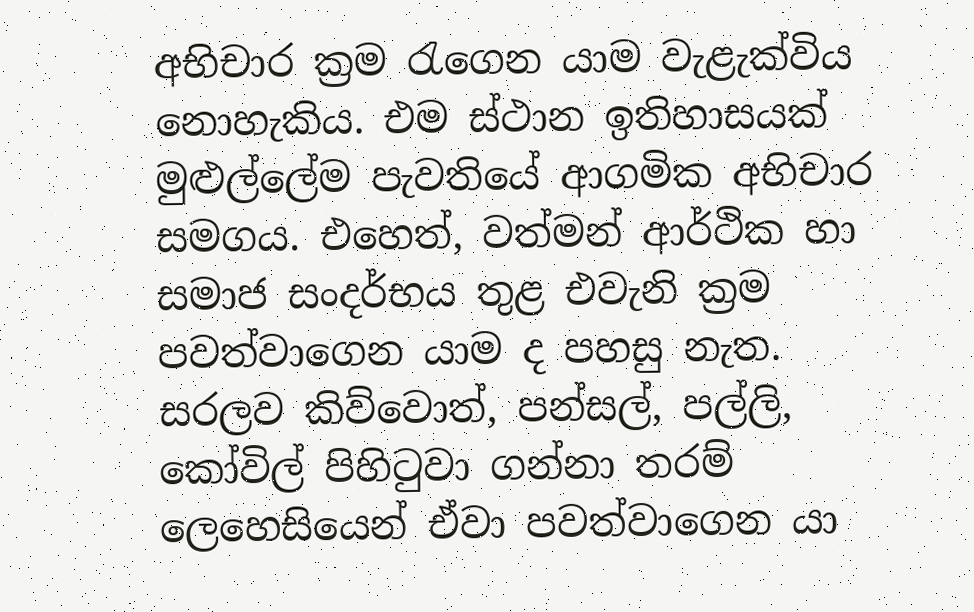අභිචාර ක්‍රම රැගෙන යාම වැළැක්විය නොහැකිය. එම ස්ථාන ඉතිහාසයක් මුළුල්ලේම පැවතියේ ආගමික අභිචාර සමගය. එහෙත්, වත්මන් ආර්ථික හා සමාජ සංදර්භය තුළ එවැනි ක්‍රම පවත්වාගෙන යාම ද පහසු නැත. සරලව කිව්වොත්, පන්සල්, පල්ලි, කෝවිල් පිහිටුවා ගන්නා තරම් ලෙහෙසියෙන් ඒවා පවත්වාගෙන යා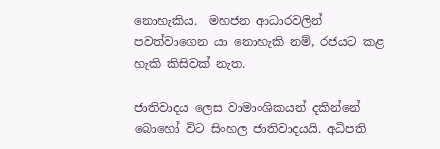නොහැකිය.  මහජන ආධාරවලින් පවත්වාගෙන යා නොහැකි නම්, රජයට කළ හැකි කිසිවක් නැත.

ජාතිවාදය ලෙස වාමාංශිකයන් දකින්නේ බොහෝ විට සිංහල ජාතිවාදයයි. අධිපති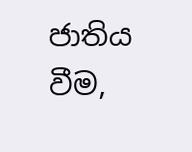ජාතිය වීම,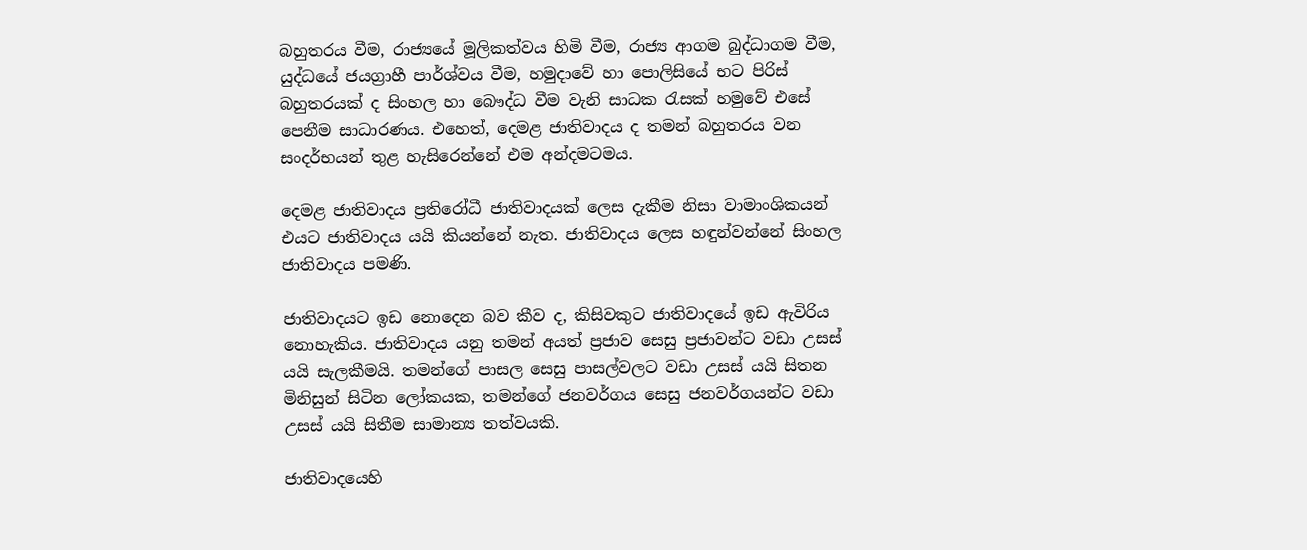බහුතරය වීම, රාජ්‍යයේ මූලිකත්වය හිමි වීම, රාජ්‍ය ආගම බුද්ධාගම වීම, යුද්ධයේ ජයග්‍රාහී පාර්ශ්වය වීම, හමුදාවේ හා පොලිසියේ භට පිරිස් බහුතරයක් ද සිංහල හා බෞද්ධ වීම වැනි සාධක රැසක් හමුවේ එසේ පෙනීම සාධාරණය. එහෙත්, දෙමළ ජාතිවාදය ද තමන් බහුතරය වන සංදර්භයන් තුළ හැසිරෙන්නේ එම අන්දමටමය.

දෙමළ ජාතිවාදය ප්‍රතිරෝධී ජාතිවාදයක් ලෙස දැකීම නිසා වාමාංශිකයන් එයට ජාතිවාදය යයි කියන්නේ නැත. ජාතිවාදය ලෙස හඳුන්වන්නේ සිංහල ජාතිවාදය පමණි.

ජාතිවාදයට ඉඩ නොදෙන බව කීව ද, කිසිවකුට ජාතිවාදයේ ඉඩ ඇවිරිය නොහැකිය. ජාතිවාදය යනු තමන් අයත් ප්‍රජාව සෙසු ප්‍රජාවන්ට වඩා උසස් යයි සැලකීමයි. තමන්ගේ පාසල සෙසු පාසල්වලට වඩා උසස් යයි සිතන මිනිසුන් සිටින ලෝකයක, තමන්ගේ ජනවර්ගය සෙසු ජනවර්ගයන්ට වඩා උසස් යයි සිතීම සාමාන්‍ය තත්වයකි.

ජාතිවාදයෙහි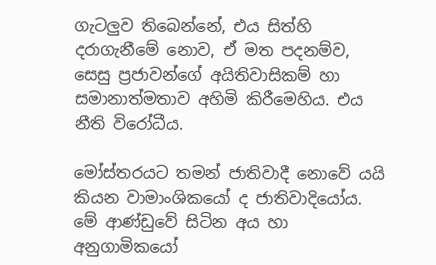ගැටලුව තිබෙන්නේ, එය සිත්හි දරාගැනීමේ නොව, ඒ මත පදනම්ව, සෙසු ප්‍රජාවන්ගේ අයිතිවාසිකම් හා සමානාත්මතාව අහිමි කිරීමෙහිය. එය නීති විරෝධීය.

මෝස්තරයට තමන් ජාතිවාදී නොවේ යයි කියන වාමාංශිකයෝ ද ජාතිවාදියෝය. මේ ආණ්ඩුවේ සිටින අය හා අනුගාමිකයෝ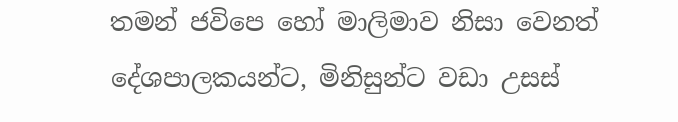තමන් ජවිපෙ හෝ මාලිමාව නිසා වෙනත් දේශපාලකයන්ට, මිනිසුන්ට වඩා උසස්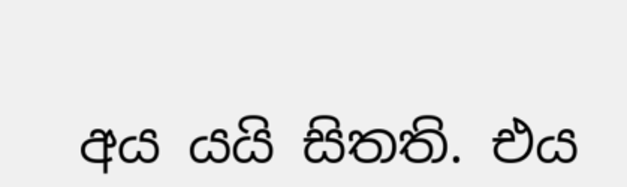අය යයි සිතති. එය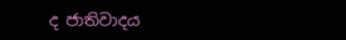ද ජාතිවාදය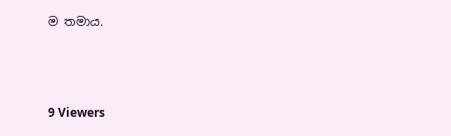ම තමාය.



9 Viewers